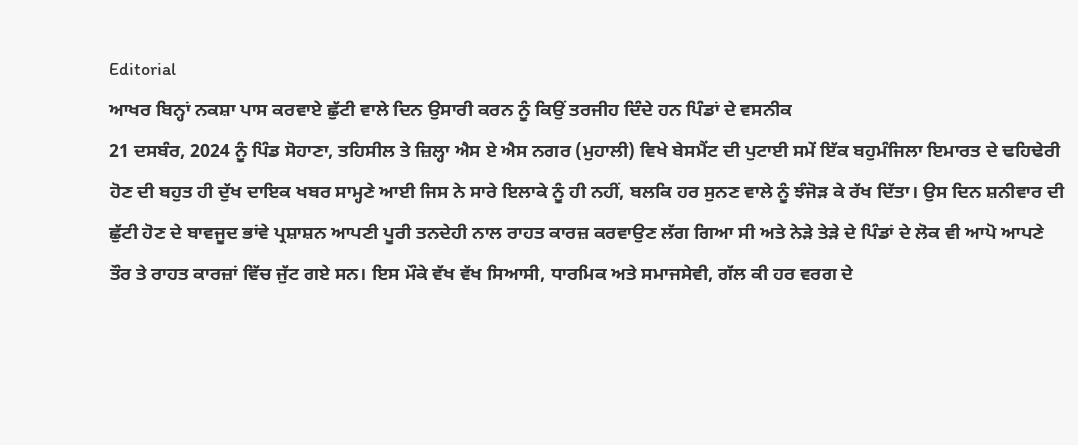Editorial
ਆਖਰ ਬਿਨ੍ਹਾਂ ਨਕਸ਼ਾ ਪਾਸ ਕਰਵਾਏ ਛੁੱਟੀ ਵਾਲੇ ਦਿਨ ਉਸਾਰੀ ਕਰਨ ਨੂੰ ਕਿਉਂ ਤਰਜੀਹ ਦਿੰਦੇ ਹਨ ਪਿੰਡਾਂ ਦੇ ਵਸਨੀਕ
21 ਦਸਬੰਰ, 2024 ਨੂੰ ਪਿੰਡ ਸੋਹਾਣਾ, ਤਹਿਸੀਲ ਤੇ ਜ਼ਿਲ੍ਹਾ ਐਸ ਏ ਐਸ ਨਗਰ (ਮੁਹਾਲੀ) ਵਿਖੇ ਬੇਸਮੈਂਟ ਦੀ ਪੁਟਾਈ ਸਮੇਂ ਇੱਕ ਬਹੁਮੰਜਿਲਾ ਇਮਾਰਤ ਦੇ ਢਹਿਢੇਰੀ ਹੋਣ ਦੀ ਬਹੁਤ ਹੀ ਦੁੱਖ ਦਾਇਕ ਖਬਰ ਸਾਮ੍ਹਣੇ ਆਈ ਜਿਸ ਨੇ ਸਾਰੇ ਇਲਾਕੇ ਨੂੰ ਹੀ ਨਹੀਂ, ਬਲਕਿ ਹਰ ਸੁਨਣ ਵਾਲੇ ਨੂੰ ਝੰਜੋੜ ਕੇ ਰੱਖ ਦਿੱਤਾ। ਉਸ ਦਿਨ ਸ਼ਨੀਵਾਰ ਦੀ ਛੁੱਟੀ ਹੋਣ ਦੇ ਬਾਵਜੂਦ ਭਾਂਵੇ ਪ੍ਰਸ਼ਾਸ਼ਨ ਆਪਣੀ ਪੂਰੀ ਤਨਦੇਹੀ ਨਾਲ ਰਾਹਤ ਕਾਰਜ਼ ਕਰਵਾਉਣ ਲੱਗ ਗਿਆ ਸੀ ਅਤੇ ਨੇੜੇ ਤੇੜੇ ਦੇ ਪਿੰਡਾਂ ਦੇ ਲੋਕ ਵੀ ਆਪੋ ਆਪਣੇ ਤੌਰ ਤੇ ਰਾਹਤ ਕਾਰਜ਼ਾਂ ਵਿੱਚ ਜੁੱਟ ਗਏ ਸਨ। ਇਸ ਮੌਕੇ ਵੱਖ ਵੱਖ ਸਿਆਸੀ, ਧਾਰਮਿਕ ਅਤੇ ਸਮਾਜਸੇਵੀ, ਗੱਲ ਕੀ ਹਰ ਵਰਗ ਦੇ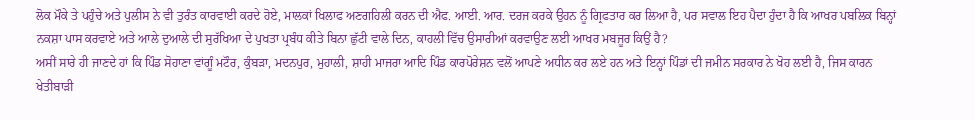ਲੋਕ ਮੌਕੇ ਤੇ ਪਹੁੰਚੇ ਅਤੇ ਪੁਲੀਸ ਨੇ ਵੀ ਤੁਰੰਤ ਕਾਰਵਾਈ ਕਰਦੇ ਹੋਏ, ਮਾਲਕਾਂ ਖਿਲਾਫ ਅਣਗਹਿਲੀ ਕਰਨ ਦੀ ਐਫ. ਆਈ. ਆਰ. ਦਰਜ ਕਰਕੇ ਉਹਨ ਨੂੰ ਗ੍ਰਿਫਤਾਰ ਕਰ ਲਿਆ ਹੈ, ਪਰ ਸਵਾਲ ਇਹ ਪੈਦਾ ਹੁੰਦਾ ਹੈ ਕਿ ਆਖਰ ਪਬਲਿਕ ਬਿਨ੍ਹਾਂ ਨਕਸ਼ਾ ਪਾਸ ਕਰਵਾਏ ਅਤੇ ਆਲੇ ਦੁਆਲੇ ਦੀ ਸੁਰੱਖਿਆ ਦੇ ਪੁਖਤਾ ਪ੍ਰਬੰਧ ਕੀਤੇ ਬਿਨਾ ਛੁੱਟੀ ਵਾਲੇ ਦਿਨ, ਕਾਹਲੀ ਵਿੱਚ ਉਸਾਰੀਆਂ ਕਰਵਾਉਣ ਲਈ ਆਖਰ ਮਬਜੂਰ ਕਿਉਂ ਹੈ?
ਅਸੀਂ ਸਾਰੇ ਹੀ ਜਾਣਦੇ ਹਾਂ ਕਿ ਪਿੰਡ ਸੋਹਾਣਾ ਵਾਂਗੂੰ ਮਟੌਰ, ਕੁੰਬੜਾ, ਮਦਨਪੁਰ, ਮੁਹਾਲੀ, ਸ਼ਾਹੀ ਮਾਜਰਾ ਆਦਿ ਪਿੰਡ ਕਾਰਪੋਰੇਸ਼ਨ ਵਲੋਂ ਆਪਣੇ ਅਧੀਨ ਕਰ ਲਏ ਹਨ ਅਤੇ ਇਨ੍ਹਾਂ ਪਿੰਡਾਂ ਦੀ ਜਮੀਨ ਸਰਕਾਰ ਨੇ ਖੋਹ ਲਈ ਹੈ, ਜਿਸ ਕਾਰਨ ਖੇਤੀਬਾੜੀ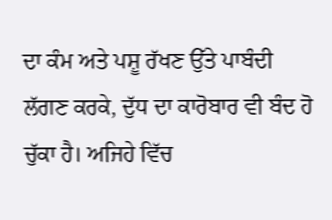ਦਾ ਕੰਮ ਅਤੇ ਪਸ਼ੂ ਰੱਖਣ ਉੱਤੇ ਪਾਬੰਦੀ ਲੱਗਣ ਕਰਕੇ, ਦੁੱਧ ਦਾ ਕਾਰੋਬਾਰ ਵੀ ਬੰਦ ਹੋ ਚੁੱਕਾ ਹੈ। ਅਜਿਹੇ ਵਿੱਚ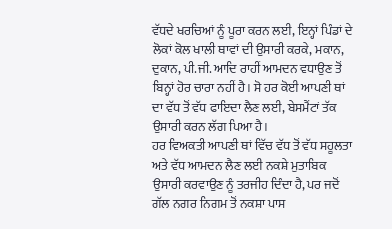ਵੱਧਦੇ ਖਰਚਿਆਂ ਨੂੰ ਪੂਰਾ ਕਰਨ ਲਈ, ਇਨ੍ਹਾਂ ਪਿੰਡਾਂ ਦੇ ਲੋਕਾਂ ਕੋਲ ਖਾਲੀ ਥਾਵਾਂ ਦੀ ਉਸਾਰੀ ਕਰਕੇ, ਮਕਾਨ, ਦੁਕਾਨ, ਪੀ.ਜੀ. ਆਦਿ ਰਾਹੀਂ ਆਮਦਨ ਵਧਾਉਣ ਤੋਂ ਬਿਨ੍ਹਾਂ ਹੋਰ ਚਾਰਾ ਨਹੀਂ ਹੈ। ਸੋ ਹਰ ਕੋਈ ਆਪਣੀ ਥਾਂ ਦਾ ਵੱਧ ਤੋਂ ਵੱਧ ਫਾਇਦਾ ਲੈਣ ਲਈ, ਬੇਸਮੈਂਟਾਂ ਤੱਕ ਉਸਾਰੀ ਕਰਨ ਲੱਗ ਪਿਆ ਹੈ।
ਹਰ ਵਿਅਕਤੀ ਆਪਣੀ ਥਾਂ ਵਿੱਚ ਵੱਧ ਤੋਂ ਵੱਧ ਸਹੂਲਤਾ ਅਤੇ ਵੱਧ ਆਮਦਨ ਲੈਣ ਲਈ ਨਕਸ਼ੇ ਮੁਤਾਬਿਕ ਉਸਾਰੀ ਕਰਵਾਉਣ ਨੂੰ ਤਰਜੀਹ ਦਿੰਦਾ ਹੈ, ਪਰ ਜਦੋਂ ਗੱਲ ਨਗਰ ਨਿਗਮ ਤੋਂ ਨਕਸ਼ਾ ਪਾਸ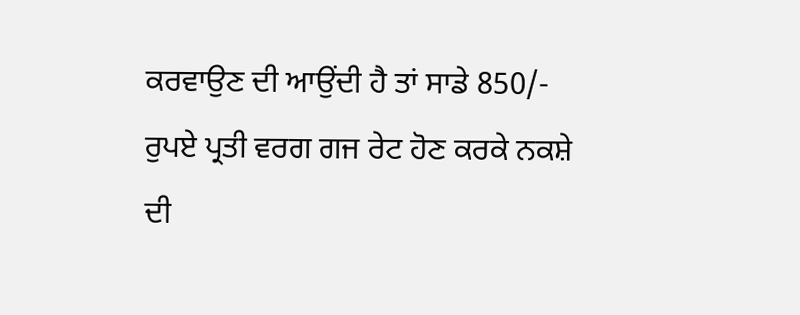ਕਰਵਾਉਣ ਦੀ ਆਉਂਦੀ ਹੈ ਤਾਂ ਸਾਡੇ 850/- ਰੁਪਏ ਪ੍ਰਤੀ ਵਰਗ ਗਜ ਰੇਟ ਹੋਣ ਕਰਕੇ ਨਕਸ਼ੇ ਦੀ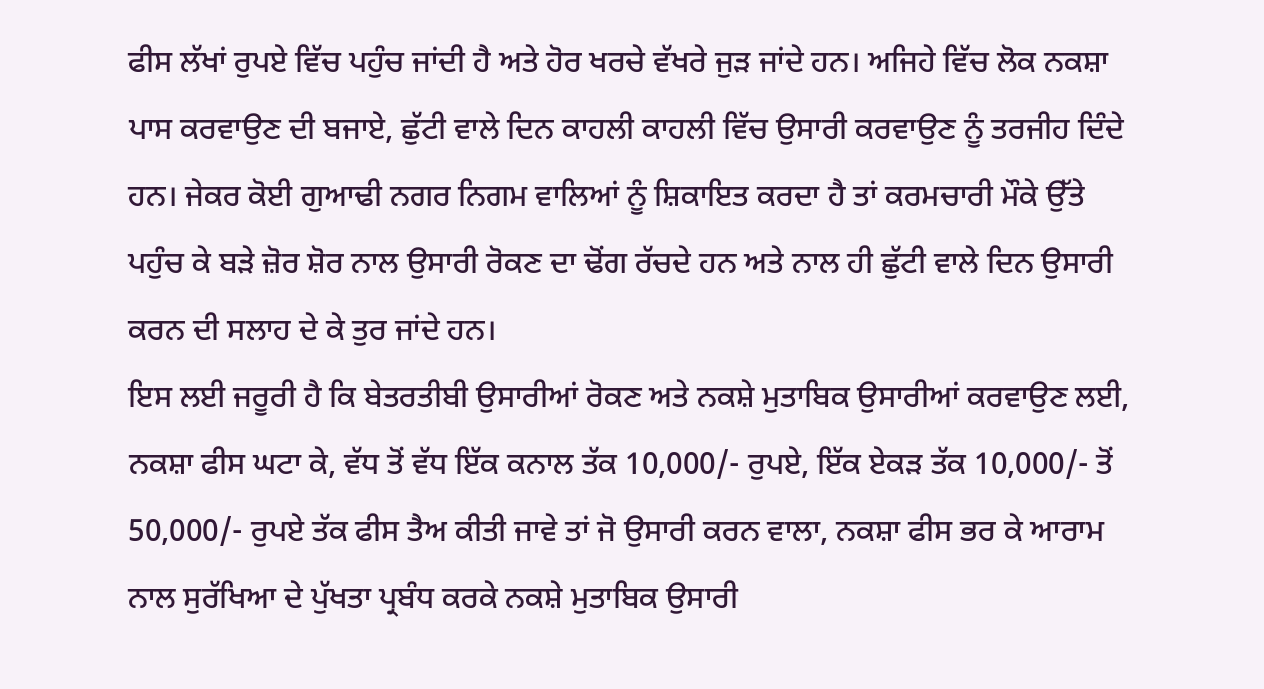ਫੀਸ ਲੱਖਾਂ ਰੁਪਏ ਵਿੱਚ ਪਹੁੰਚ ਜਾਂਦੀ ਹੈ ਅਤੇ ਹੋਰ ਖਰਚੇ ਵੱਖਰੇ ਜੁੜ ਜਾਂਦੇ ਹਨ। ਅਜਿਹੇ ਵਿੱਚ ਲੋਕ ਨਕਸ਼ਾ ਪਾਸ ਕਰਵਾਉਣ ਦੀ ਬਜਾਏ, ਛੁੱਟੀ ਵਾਲੇ ਦਿਨ ਕਾਹਲੀ ਕਾਹਲੀ ਵਿੱਚ ਉਸਾਰੀ ਕਰਵਾਉਣ ਨੂੰ ਤਰਜੀਹ ਦਿੰਦੇ ਹਨ। ਜੇਕਰ ਕੋਈ ਗੁਆਢੀ ਨਗਰ ਨਿਗਮ ਵਾਲਿਆਂ ਨੂੰ ਸ਼ਿਕਾਇਤ ਕਰਦਾ ਹੈ ਤਾਂ ਕਰਮਚਾਰੀ ਮੌਕੇ ਉੱਤੇ ਪਹੁੰਚ ਕੇ ਬੜੇ ਜ਼ੋਰ ਸ਼ੋਰ ਨਾਲ ਉਸਾਰੀ ਰੋਕਣ ਦਾ ਢੋਂਗ ਰੱਚਦੇ ਹਨ ਅਤੇ ਨਾਲ ਹੀ ਛੁੱਟੀ ਵਾਲੇ ਦਿਨ ਉਸਾਰੀ ਕਰਨ ਦੀ ਸਲਾਹ ਦੇ ਕੇ ਤੁਰ ਜਾਂਦੇ ਹਨ।
ਇਸ ਲਈ ਜਰੂਰੀ ਹੈ ਕਿ ਬੇਤਰਤੀਬੀ ਉਸਾਰੀਆਂ ਰੋਕਣ ਅਤੇ ਨਕਸ਼ੇ ਮੁਤਾਬਿਕ ਉਸਾਰੀਆਂ ਕਰਵਾਉਣ ਲਈ, ਨਕਸ਼ਾ ਫੀਸ ਘਟਾ ਕੇ, ਵੱਧ ਤੋਂ ਵੱਧ ਇੱਕ ਕਨਾਲ ਤੱਕ 10,000/- ਰੁਪਏ, ਇੱਕ ਏਕੜ ਤੱਕ 10,000/- ਤੋਂ 50,000/- ਰੁਪਏ ਤੱਕ ਫੀਸ ਤੈਅ ਕੀਤੀ ਜਾਵੇ ਤਾਂ ਜੋ ਉਸਾਰੀ ਕਰਨ ਵਾਲਾ, ਨਕਸ਼ਾ ਫੀਸ ਭਰ ਕੇ ਆਰਾਮ ਨਾਲ ਸੁਰੱਖਿਆ ਦੇ ਪੁੱਖਤਾ ਪ੍ਰਬੰਧ ਕਰਕੇ ਨਕਸ਼ੇ ਮੁਤਾਬਿਕ ਉਸਾਰੀ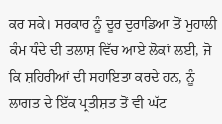ਕਰ ਸਕੇ। ਸਰਕਾਰ ਨੂੰ ਦੂਰ ਦੁਰਾਡਿਆ ਤੋਂ ਮੁਹਾਲੀ ਕੰਮ ਧੰਦੇ ਦੀ ਤਲਾਸ਼ ਵਿੱਚ ਆਏ ਲੋਕਾਂ ਲਈ, ਜੋ ਕਿ ਸ਼ਹਿਰੀਆਂ ਦੀ ਸਹਾਇਤਾ ਕਰਦੇ ਹਨ, ਨੂੰ ਲਾਗਤ ਦੇ ਇੱਕ ਪ੍ਰਤੀਸ਼ਤ ਤੋਂ ਵੀ ਘੱਟ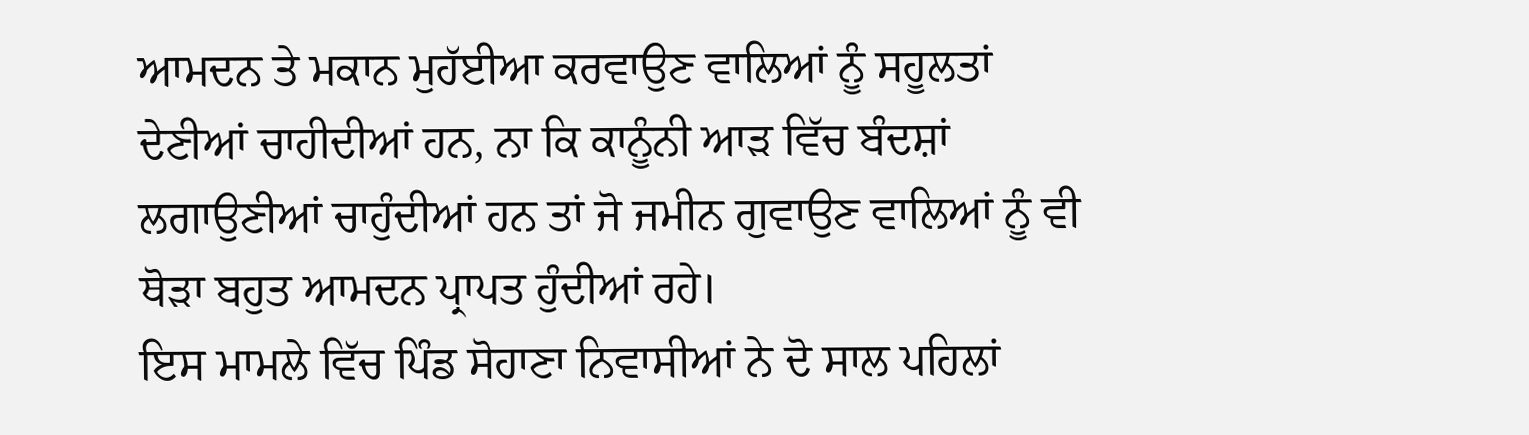ਆਮਦਨ ਤੇ ਮਕਾਨ ਮੁਹੱਈਆ ਕਰਵਾਉਣ ਵਾਲਿਆਂ ਨੂੰ ਸਹੂਲਤਾਂ ਦੇਣੀਆਂ ਚਾਹੀਦੀਆਂ ਹਨ, ਨਾ ਕਿ ਕਾਨੂੰਨੀ ਆੜ ਵਿੱਚ ਬੰਦਸ਼ਾਂ ਲਗਾਉਣੀਆਂ ਚਾਹੁੰਦੀਆਂ ਹਨ ਤਾਂ ਜੋ ਜਮੀਨ ਗੁਵਾਉਣ ਵਾਲਿਆਂ ਨੂੰ ਵੀ ਥੋੜਾ ਬਹੁਤ ਆਮਦਨ ਪ੍ਰਾਪਤ ਹੁੰਦੀਆਂ ਰਹੇ।
ਇਸ ਮਾਮਲੇ ਵਿੱਚ ਪਿੰਡ ਸੋਹਾਣਾ ਨਿਵਾਸੀਆਂ ਨੇ ਦੋ ਸਾਲ ਪਹਿਲਾਂ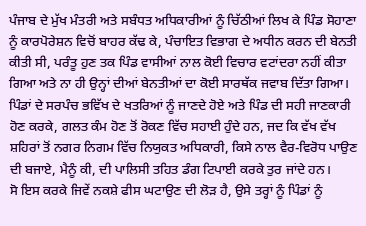ਪੰਜਾਬ ਦੇ ਮੁੱਖ ਮੰਤਰੀ ਅਤੇ ਸਬੰਧਤ ਅਧਿਕਾਰੀਆਂ ਨੂੰ ਚਿੱਠੀਆਂ ਲਿਖ ਕੇ ਪਿੰਡ ਸੋਹਾਣਾ ਨੂੰ ਕਾਰਪੋਰੇਸ਼ਨ ਵਿਚੋਂ ਬਾਹਰ ਕੱਢ ਕੇ, ਪੰਚਾਇਤ ਵਿਭਾਗ ਦੇ ਅਧੀਨ ਕਰਨ ਦੀ ਬੇਨਤੀ ਕੀਤੀ ਸੀ, ਪਰੰਤੂ ਹੁਣ ਤਕ ਪਿੰਡ ਵਾਸੀਆਂ ਨਾਲ ਕੋਈ ਵਿਚਾਰ ਵਟਾਂਦਰਾ ਨਹੀਂ ਕੀਤਾ ਗਿਆ ਅਤੇ ਨਾ ਹੀ ਉਨ੍ਹਾਂ ਦੀਆਂ ਬੇਨਤੀਆਂ ਦਾ ਕੋਈ ਸਾਰਥੱਕ ਜਵਾਬ ਦਿੱਤਾ ਗਿਆ। ਪਿੰਡਾਂ ਦੇ ਸਰਪੰਚ ਭਵਿੱਖ ਦੇ ਖਤਰਿਆਂ ਨੂੰ ਜਾਣਦੇ ਹੋਏ ਅਤੇ ਪਿੰਡ ਦੀ ਸਹੀ ਜਾਣਕਾਰੀ ਹੋਣ ਕਰਕੇ, ਗਲਤ ਕੰਮ ਹੋਣ ਤੋਂ ਰੋਕਣ ਵਿੱਚ ਸਹਾਈ ਹੁੰਦੇ ਹਨ, ਜਦ ਕਿ ਵੱਖ ਵੱਖ ਸ਼ਹਿਰਾਂ ਤੋਂ ਨਗਰ ਨਿਗਮ ਵਿੱਚ ਨਿਯੁਕਤ ਅਧਿਕਾਰੀ, ਕਿਸੇ ਨਾਲ ਵੈਰ-ਵਿਰੋਧ ਪਾਉਣ ਦੀ ਬਜਾਏ, ਮੈਨੂੰ ਕੀ, ਦੀ ਪਾਲਿਸੀ ਤਹਿਤ ਡੰਗ ਟਿਪਾਈ ਕਰਕੇ ਤੁਰ ਜਾਂਦੇ ਹਨ।
ਸੋ ਇਸ ਕਰਕੇ ਜਿਵੇਂ ਨਕਸ਼ੇ ਫੀਸ ਘਟਾਉਣ ਦੀ ਲੋੜ ਹੈ, ਉਸੇ ਤਰ੍ਹਾਂ ਨੂੰ ਪਿੰਡਾਂ ਨੂੰ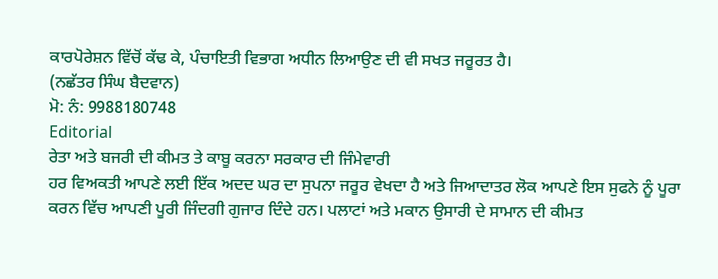ਕਾਰਪੋਰੇਸ਼ਨ ਵਿੱਚੋਂ ਕੱਢ ਕੇ, ਪੰਚਾਇਤੀ ਵਿਭਾਗ ਅਧੀਨ ਲਿਆਉਣ ਦੀ ਵੀ ਸਖਤ ਜਰੂਰਤ ਹੈ।
(ਨਛੱਤਰ ਸਿੰਘ ਬੈਦਵਾਨ)
ਮੋ: ਨੰ: 9988180748
Editorial
ਰੇਤਾ ਅਤੇ ਬਜਰੀ ਦੀ ਕੀਮਤ ਤੇ ਕਾਬੂ ਕਰਨਾ ਸਰਕਾਰ ਦੀ ਜਿੰਮੇਵਾਰੀ
ਹਰ ਵਿਅਕਤੀ ਆਪਣੇ ਲਈ ਇੱਕ ਅਦਦ ਘਰ ਦਾ ਸੁਪਨਾ ਜਰੂਰ ਵੇਖਦਾ ਹੈ ਅਤੇ ਜਿਆਦਾਤਰ ਲੋਕ ਆਪਣੇ ਇਸ ਸੁਫਨੇ ਨੂੰ ਪੂਰਾ ਕਰਨ ਵਿੱਚ ਆਪਣੀ ਪੂਰੀ ਜਿੰਦਗੀ ਗੁਜਾਰ ਦਿੰਦੇ ਹਨ। ਪਲਾਟਾਂ ਅਤੇ ਮਕਾਨ ਉਸਾਰੀ ਦੇ ਸਾਮਾਨ ਦੀ ਕੀਮਤ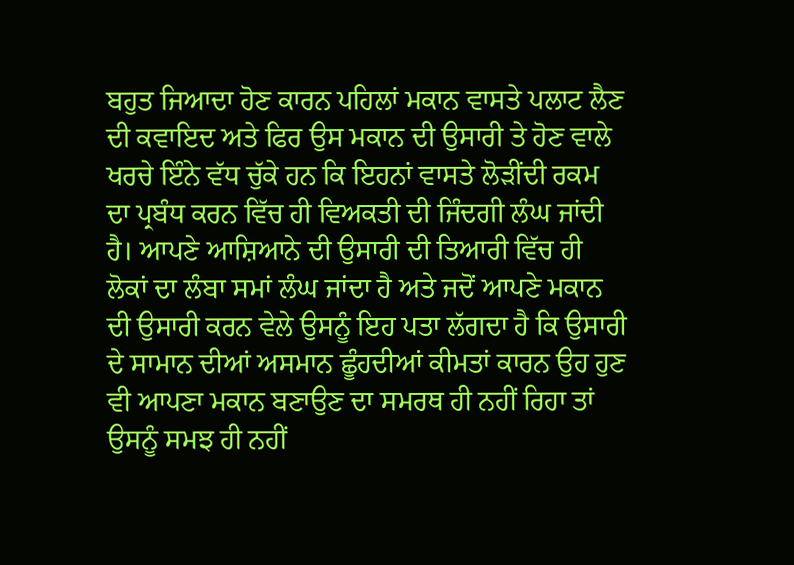ਬਹੁਤ ਜਿਆਦਾ ਹੋਣ ਕਾਰਨ ਪਹਿਲਾਂ ਮਕਾਨ ਵਾਸਤੇ ਪਲਾਟ ਲੈਣ ਦੀ ਕਵਾਇਦ ਅਤੇ ਫਿਰ ਉਸ ਮਕਾਨ ਦੀ ਉਸਾਰੀ ਤੇ ਹੋਣ ਵਾਲੇ ਖਰਚੇ ਇੰਨੇ ਵੱਧ ਚੁੱਕੇ ਹਨ ਕਿ ਇਹਨਾਂ ਵਾਸਤੇ ਲੋੜੀਂਦੀ ਰਕਮ ਦਾ ਪ੍ਰਬੰਧ ਕਰਨ ਵਿੱਚ ਹੀ ਵਿਅਕਤੀ ਦੀ ਜਿੰਦਗੀ ਲੰਘ ਜਾਂਦੀ ਹੈ। ਆਪਣੇ ਆਸ਼ਿਆਨੇ ਦੀ ਉਸਾਰੀ ਦੀ ਤਿਆਰੀ ਵਿੱਚ ਹੀ ਲੋਕਾਂ ਦਾ ਲੰਬਾ ਸਮਾਂ ਲੰਘ ਜਾਂਦਾ ਹੈ ਅਤੇ ਜਦੋਂ ਆਪਣੇ ਮਕਾਨ ਦੀ ਉਸਾਰੀ ਕਰਨ ਵੇਲੇ ਉਸਨੂੰ ਇਹ ਪਤਾ ਲੱਗਦਾ ਹੈ ਕਿ ਉਸਾਰੀ ਦੇ ਸਾਮਾਨ ਦੀਆਂ ਅਸਮਾਨ ਛੂੰਹਦੀਆਂ ਕੀਮਤਾਂ ਕਾਰਨ ਉਹ ਹੁਣ ਵੀ ਆਪਣਾ ਮਕਾਨ ਬਣਾਉਣ ਦਾ ਸਮਰਥ ਹੀ ਨਹੀਂ ਰਿਹਾ ਤਾਂ ਉਸਨੂੰ ਸਮਝ ਹੀ ਨਹੀਂ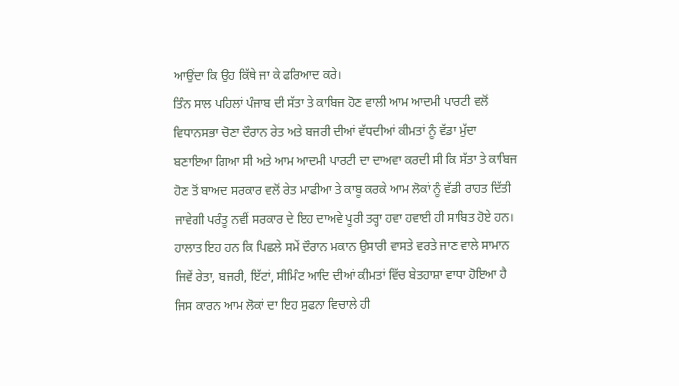ਆਉਂਦਾ ਕਿ ਉਹ ਕਿੱਥੇ ਜਾ ਕੇ ਫਰਿਆਦ ਕਰੇ।
ਤਿੰਨ ਸਾਲ ਪਹਿਲਾਂ ਪੰਜਾਬ ਦੀ ਸੱਤਾ ਤੇ ਕਾਬਿਜ ਹੋਣ ਵਾਲੀ ਆਮ ਆਦਮੀ ਪਾਰਟੀ ਵਲੋਂ ਵਿਧਾਨਸਭਾ ਚੋਣਾ ਦੌਰਾਨ ਰੇਤ ਅਤੇ ਬਜਰੀ ਦੀਆਂ ਵੱਧਦੀਆਂ ਕੀਮਤਾਂ ਨੂੰ ਵੱਡਾ ਮੁੱਦਾ ਬਣਾਇਆ ਗਿਆ ਸੀ ਅਤੇ ਆਮ ਆਦਮੀ ਪਾਰਟੀ ਦਾ ਦਾਅਵਾ ਕਰਦੀ ਸੀ ਕਿ ਸੱਤਾ ਤੇ ਕਾਬਿਜ ਹੋਣ ਤੋਂ ਬਾਅਦ ਸਰਕਾਰ ਵਲੋਂ ਰੇਤ ਮਾਫੀਆ ਤੇ ਕਾਬੂ ਕਰਕੇ ਆਮ ਲੋਕਾਂ ਨੂੰ ਵੱਡੀ ਰਾਹਤ ਦਿੱਤੀ ਜਾਵੇਗੀ ਪਰੰਤੂ ਨਵੀਂ ਸਰਕਾਰ ਦੇ ਇਹ ਦਾਅਵੇ ਪੂਰੀ ਤਰ੍ਹਾ ਹਵਾ ਹਵਾਈ ਹੀ ਸਾਬਿਤ ਹੋਏ ਹਨ। ਹਾਲਾਤ ਇਹ ਹਨ ਕਿ ਪਿਛਲੇ ਸਮੇਂ ਦੌਰਾਨ ਮਕਾਨ ਉਸਾਰੀ ਵਾਸਤੇ ਵਰਤੇ ਜਾਣ ਵਾਲੇ ਸਾਮਾਨ ਜਿਵੇਂ ਰੇਤਾ, ਬਜਰੀ, ਇੱਟਾਂ, ਸੀਮਿੰਟ ਆਦਿ ਦੀਆਂ ਕੀਮਤਾਂ ਵਿੱਚ ਬੇਤਹਾਸ਼ਾ ਵਾਧਾ ਹੋਇਆ ਹੈ ਜਿਸ ਕਾਰਨ ਆਮ ਲੋਕਾਂ ਦਾ ਇਹ ਸੁਫਨਾ ਵਿਚਾਲੇ ਹੀ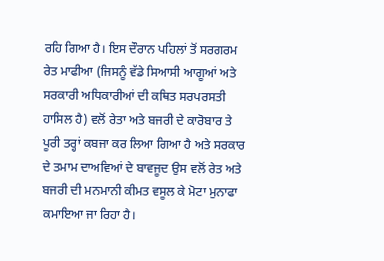ਰਹਿ ਗਿਆ ਹੈ। ਇਸ ਦੌਰਾਨ ਪਹਿਲਾਂ ਤੋਂ ਸਰਗਰਮ ਰੇਤ ਮਾਫੀਆ (ਜਿਸਨੂੰ ਵੱਡੇ ਸਿਆਸੀ ਆਗੂਆਂ ਅਤੇ ਸਰਕਾਰੀ ਅਧਿਕਾਰੀਆਂ ਦੀ ਕਥਿਤ ਸਰਪਰਸਤੀ ਹਾਸਿਲ ਹੈ) ਵਲੋਂ ਰੇਤਾ ਅਤੇ ਬਜਰੀ ਦੇ ਕਾਰੋਬਾਰ ਤੇ ਪੂਰੀ ਤਰ੍ਹਾਂ ਕਬਜਾ ਕਰ ਲਿਆ ਗਿਆ ਹੈ ਅਤੇ ਸਰਕਾਰ ਦੇ ਤਮਾਮ ਦਾਅਵਿਆਂ ਦੇ ਬਾਵਜੂਦ ਉਸ ਵਲੋਂ ਰੇਤ ਅਤੇ ਬਜਰੀ ਦੀ ਮਨਮਾਨੀ ਕੀਮਤ ਵਸੂਲ ਕੇ ਮੋਟਾ ਮੁਨਾਫਾ ਕਮਾਇਆ ਜਾ ਰਿਹਾ ਹੈ।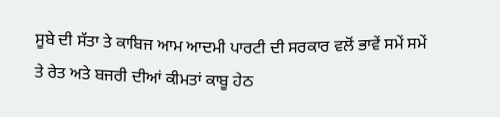ਸੂਬੇ ਦੀ ਸੱਤਾ ਤੇ ਕਾਬਿਜ ਆਮ ਆਦਮੀ ਪਾਰਟੀ ਦੀ ਸਰਕਾਰ ਵਲੋਂ ਭਾਵੇਂ ਸਮੇਂ ਸਮੇਂ ਤੇ ਰੇਤ ਅਤੇ ਬਜਰੀ ਦੀਆਂ ਕੀਮਤਾਂ ਕਾਬੂ ਹੇਠ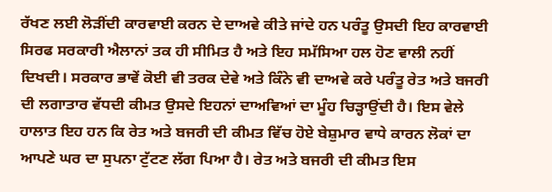ਰੱਖਣ ਲਈ ਲੋੜੀਂਦੀ ਕਾਰਵਾਈ ਕਰਨ ਦੇ ਦਾਅਵੇ ਕੀਤੇ ਜਾਂਦੇ ਹਨ ਪਰੰਤੂ ਉਸਦੀ ਇਹ ਕਾਰਵਾਈ ਸਿਰਫ ਸਰਕਾਰੀ ਐਲਾਨਾਂ ਤਕ ਹੀ ਸੀਮਿਤ ਹੈ ਅਤੇ ਇਹ ਸਮੱਸਿਆ ਹਲ ਹੋਣ ਵਾਲੀ ਨਹੀਂ ਦਿਖਦੀ। ਸਰਕਾਰ ਭਾਵੇਂ ਕੋਈ ਵੀ ਤਰਕ ਦੇਵੇ ਅਤੇ ਕਿੰਨੇ ਵੀ ਦਾਅਵੇ ਕਰੇ ਪਰੰਤੂ ਰੇਤ ਅਤੇ ਬਜਰੀ ਦੀ ਲਗਾਤਾਰ ਵੱਧਦੀ ਕੀਮਤ ਉਸਦੇ ਇਹਨਾਂ ਦਾਅਵਿਆਂ ਦਾ ਮੂੰਹ ਚਿੜ੍ਹਾਉਂਦੀ ਹੈ। ਇਸ ਵੇਲੇ ਹਾਲਾਤ ਇਹ ਹਨ ਕਿ ਰੇਤ ਅਤੇ ਬਜਰੀ ਦੀ ਕੀਮਤ ਵਿੱਚ ਹੋਏ ਬੇਸ਼ੁਮਾਰ ਵਾਧੇ ਕਾਰਨ ਲੋਕਾਂ ਦਾ ਆਪਣੇ ਘਰ ਦਾ ਸੁਪਨਾ ਟੁੱਟਣ ਲੱਗ ਪਿਆ ਹੈ। ਰੇਤ ਅਤੇ ਬਜਰੀ ਦੀ ਕੀਮਤ ਇਸ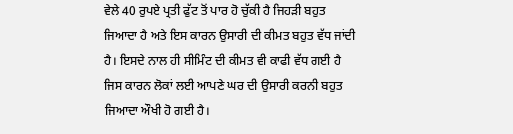ਵੇਲੇ 40 ਰੁਪਏ ਪ੍ਰਤੀ ਫੁੱਟ ਤੋਂ ਪਾਰ ਹੋ ਚੁੱਕੀ ਹੈ ਜਿਹੜੀ ਬਹੁਤ ਜਿਆਦਾ ਹੈ ਅਤੇ ਇਸ ਕਾਰਨ ਉਸਾਰੀ ਦੀ ਕੀਮਤ ਬਹੁਤ ਵੱਧ ਜਾਂਦੀ ਹੈ। ਇਸਦੇ ਨਾਲ ਹੀ ਸੀਮਿੰਟ ਦੀ ਕੀਮਤ ਵੀ ਕਾਫੀ ਵੱਧ ਗਈ ਹੈ ਜਿਸ ਕਾਰਨ ਲੋਕਾਂ ਲਈ ਆਪਣੇ ਘਰ ਦੀ ਉਸਾਰੀ ਕਰਨੀ ਬਹੁਤ ਜਿਆਦਾ ਔਖੀ ਹੋ ਗਈ ਹੈ।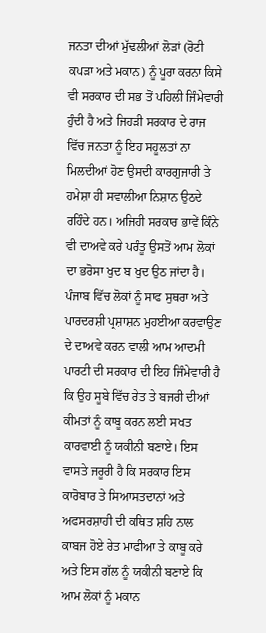ਜਨਤਾ ਦੀਆਂ ਮੁੱਢਲੀਆਂ ਲੋੜਾਂ (ਰੋਟੀ ਕਪੜਾ ਅਤੇ ਮਕਾਨ) ਨੂੰ ਪੂਰਾ ਕਰਨਾ ਕਿਸੇ ਵੀ ਸਰਕਾਰ ਦੀ ਸਭ ਤੋਂ ਪਹਿਲੀ ਜਿੰਮੇਵਾਰੀ ਹੁੰਦੀ ਹੈ ਅਤੇ ਜਿਹੜੀ ਸਰਕਾਰ ਦੇ ਰਾਜ ਵਿੱਚ ਜਨਤਾ ਨੂੰ ਇਹ ਸਹੂਲਤਾਂ ਨਾ ਮਿਲਦੀਆਂ ਹੋਣ ਉਸਦੀ ਕਾਰਗੁਜਾਰੀ ਤੇ ਹਮੇਸ਼ਾ ਹੀ ਸਵਾਲੀਆ ਨਿਸ਼ਾਨ ਉਠਦੇ ਰਹਿੰਦੇ ਹਨ। ਅਜਿਹੀ ਸਰਕਾਰ ਭਾਵੇਂ ਕਿੰਨੇ ਵੀ ਦਾਅਵੇ ਕਰੇ ਪਰੰਤੂ ਉਸਤੋਂ ਆਮ ਲੋਕਾਂ ਦਾ ਭਰੋਸਾ ਖੁਦ ਬ ਖੁਦ ਉਠ ਜਾਂਦਾ ਹੈ।
ਪੰਜਾਬ ਵਿੱਚ ਲੋਕਾਂ ਨੂੰ ਸਾਫ ਸੁਥਰਾ ਅਤੇ ਪਾਰਦਰਸ਼ੀ ਪ੍ਰਸ਼ਾਸ਼ਨ ਮੁਹਈਆ ਕਰਵਾਉਣ ਦੇ ਦਾਅਵੇ ਕਰਨ ਵਾਲੀ ਆਮ ਆਦਮੀ ਪਾਰਟੀ ਦੀ ਸਰਕਾਰ ਦੀ ਇਹ ਜਿੰਮੇਵਾਰੀ ਹੈ ਕਿ ਉਹ ਸੂਬੇ ਵਿੱਚ ਰੇਤ ਤੇ ਬਜਰੀ ਦੀਆਂ ਕੀਮਤਾਂ ਨੂੰ ਕਾਬੂ ਕਰਨ ਲਈ ਸਖਤ ਕਾਰਵਾਈ ਨੂੰ ਯਕੀਨੀ ਬਣਾਏ। ਇਸ ਵਾਸਤੇ ਜਰੂਰੀ ਹੈ ਕਿ ਸਰਕਾਰ ਇਸ ਕਾਰੋਬਾਰ ਤੇ ਸਿਆਸਤਦਾਨਾਂ ਅਤੇ ਅਫਸਰਸ਼ਾਹੀ ਦੀ ਕਥਿਤ ਸ਼ਹਿ ਨਾਲ ਕਾਬਜ ਹੋਏ ਰੇਤ ਮਾਫੀਆ ਤੇ ਕਾਬੂ ਕਰੇ ਅਤੇ ਇਸ ਗੱਲ ਨੂੰ ਯਕੀਨੀ ਬਣਾਏ ਕਿ ਆਮ ਲੋਕਾਂ ਨੂੰ ਮਕਾਨ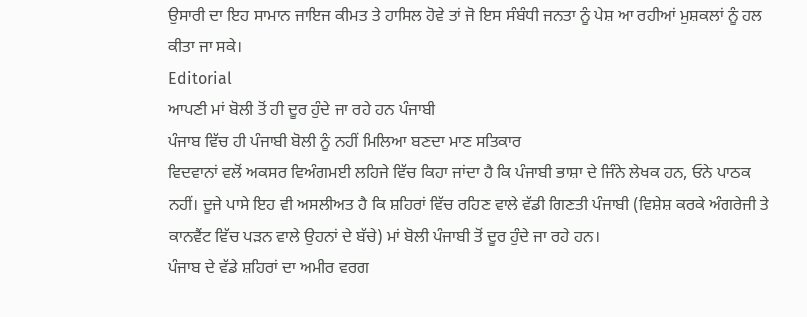ਉਸਾਰੀ ਦਾ ਇਹ ਸਾਮਾਨ ਜਾਇਜ ਕੀਮਤ ਤੇ ਹਾਸਿਲ ਹੋਵੇ ਤਾਂ ਜੋ ਇਸ ਸੰਬੰਧੀ ਜਨਤਾ ਨੂੰ ਪੇਸ਼ ਆ ਰਹੀਆਂ ਮੁਸ਼ਕਲਾਂ ਨੂੰ ਹਲ ਕੀਤਾ ਜਾ ਸਕੇ।
Editorial
ਆਪਣੀ ਮਾਂ ਬੋਲੀ ਤੋਂ ਹੀ ਦੂਰ ਹੁੰਦੇ ਜਾ ਰਹੇ ਹਨ ਪੰਜਾਬੀ
ਪੰਜਾਬ ਵਿੱਚ ਹੀ ਪੰਜਾਬੀ ਬੋਲੀ ਨੂੰ ਨਹੀਂ ਮਿਲਿਆ ਬਣਦਾ ਮਾਣ ਸਤਿਕਾਰ
ਵਿਦਵਾਨਾਂ ਵਲੋਂ ਅਕਸਰ ਵਿਅੰਗਮਈ ਲਹਿਜੇ ਵਿੱਚ ਕਿਹਾ ਜਾਂਦਾ ਹੈ ਕਿ ਪੰਜਾਬੀ ਭਾਸ਼ਾ ਦੇ ਜਿੰਨੇ ਲੇਖਕ ਹਨ, ਓਨੇ ਪਾਠਕ ਨਹੀਂ। ਦੂਜੇ ਪਾਸੇ ਇਹ ਵੀ ਅਸਲੀਅਤ ਹੈ ਕਿ ਸ਼ਹਿਰਾਂ ਵਿੱਚ ਰਹਿਣ ਵਾਲੇ ਵੱਡੀ ਗਿਣਤੀ ਪੰਜਾਬੀ (ਵਿਸ਼ੇਸ਼ ਕਰਕੇ ਅੰਗਰੇਜੀ ਤੇ ਕਾਨਵੈਂਟ ਵਿੱਚ ਪੜਨ ਵਾਲੇ ਉਹਨਾਂ ਦੇ ਬੱਚੇ) ਮਾਂ ਬੋਲੀ ਪੰਜਾਬੀ ਤੋਂ ਦੂਰ ਹੁੰਦੇ ਜਾ ਰਹੇ ਹਨ।
ਪੰਜਾਬ ਦੇ ਵੱਡੇ ਸ਼ਹਿਰਾਂ ਦਾ ਅਮੀਰ ਵਰਗ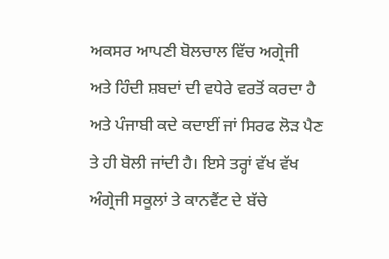ਅਕਸਰ ਆਪਣੀ ਬੋਲਚਾਲ ਵਿੱਚ ਅਗ੍ਰੇਜੀ ਅਤੇ ਹਿੰਦੀ ਸ਼ਬਦਾਂ ਦੀ ਵਧੇਰੇ ਵਰਤੋਂ ਕਰਦਾ ਹੈ ਅਤੇ ਪੰਜਾਬੀ ਕਦੇ ਕਦਾਈਂ ਜਾਂ ਸਿਰਫ ਲੋੜ ਪੈਣ ਤੇ ਹੀ ਬੋਲੀ ਜਾਂਦੀ ਹੈ। ਇਸੇ ਤਰ੍ਹਾਂ ਵੱਖ ਵੱਖ ਅੰਗ੍ਰੇਜੀ ਸਕੂਲਾਂ ਤੇ ਕਾਨਵੈਂਟ ਦੇ ਬੱਚੇ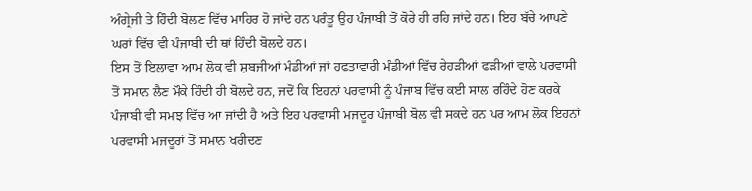ਅੰਗ੍ਰੇਜੀ ਤੇ ਹਿੰਦੀ ਬੋਲਣ ਵਿੱਚ ਮਾਹਿਰ ਹੋ ਜਾਂਦੇ ਹਨ ਪਰੰਤੂ ਉਹ ਪੰਜਾਬੀ ਤੋਂ ਕੋਰੇ ਹੀ ਰਹਿ ਜਾਂਦੇ ਹਨ। ਇਹ ਬੱਚੇ ਆਪਣੇ ਘਰਾਂ ਵਿੱਚ ਵੀ ਪੰਜਾਬੀ ਦੀ ਥਾਂ ਹਿੰਦੀ ਬੋਲਦੇ ਹਨ।
ਇਸ ਤੋਂ ਇਲਾਵਾ ਆਮ ਲੋਕ ਵੀ ਸ਼ਬਜੀਆਂ ਮੰਡੀਆਂ ਜਾਂ ਹਫਤਾਵਾਰੀ ਮੰਡੀਆਂ ਵਿੱਚ ਰੇਹੜੀਆਂ ਫੜੀਆਂ ਵਾਲੇ ਪਰਵਾਸੀ ਤੋਂ ਸਮਾਨ ਲੈਣ ਮੌਕੇ ਹਿੰਦੀ ਹੀ ਬੋਲਦੇ ਹਨ, ਜਦੋਂ ਕਿ ਇਹਨਾਂ ਪਰਵਾਸੀ ਨੂੰ ਪੰਜਾਬ ਵਿੱਚ ਕਈ ਸਾਲ ਰਹਿੰਦੇ ਹੋਣ ਕਰਕੇ ਪੰਜਾਬੀ ਵੀ ਸਮਝ ਵਿੱਚ ਆ ਜਾਂਦੀ ਹੈ ਅਤੇ ਇਹ ਪਰਵਾਸੀ ਮਜਦੂਰ ਪੰਜਾਬੀ ਬੋਲ ਵੀ ਸਕਦੇ ਹਨ ਪਰ ਆਮ ਲੋਕ ਇਹਨਾਂ ਪਰਵਾਸੀ ਮਜਦੂਰਾਂ ਤੋਂ ਸਮਾਨ ਖਰੀਦਣ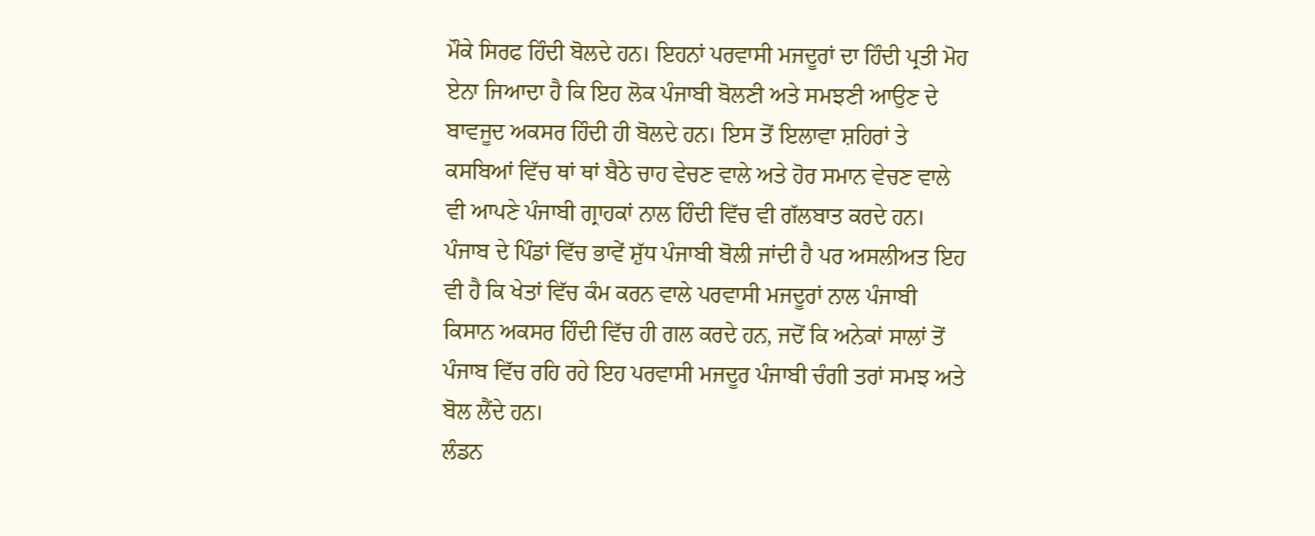ਮੌਕੇ ਸਿਰਫ ਹਿੰਦੀ ਬੋਲਦੇ ਹਨ। ਇਹਨਾਂ ਪਰਵਾਸੀ ਮਜਦੂਰਾਂ ਦਾ ਹਿੰਦੀ ਪ੍ਰਤੀ ਮੋਹ ਏਨਾ ਜਿਆਦਾ ਹੈ ਕਿ ਇਹ ਲੋਕ ਪੰਜਾਬੀ ਬੋਲਣੀ ਅਤੇ ਸਮਝਣੀ ਆਉਣ ਦੇ ਬਾਵਜੂਦ ਅਕਸਰ ਹਿੰਦੀ ਹੀ ਬੋਲਦੇ ਹਨ। ਇਸ ਤੋਂ ਇਲਾਵਾ ਸ਼ਹਿਰਾਂ ਤੇ ਕਸਬਿਆਂ ਵਿੱਚ ਥਾਂ ਥਾਂ ਬੈਠੇ ਚਾਹ ਵੇਚਣ ਵਾਲੇ ਅਤੇ ਹੋਰ ਸਮਾਨ ਵੇਚਣ ਵਾਲੇ ਵੀ ਆਪਣੇ ਪੰਜਾਬੀ ਗ੍ਰਾਹਕਾਂ ਨਾਲ ਹਿੰਦੀ ਵਿੱਚ ਵੀ ਗੱਲਬਾਤ ਕਰਦੇ ਹਨ।
ਪੰਜਾਬ ਦੇ ਪਿੰਡਾਂ ਵਿੱਚ ਭਾਵੇਂ ਸ਼ੁੱਧ ਪੰਜਾਬੀ ਬੋਲੀ ਜਾਂਦੀ ਹੈ ਪਰ ਅਸਲੀਅਤ ਇਹ ਵੀ ਹੈ ਕਿ ਖੇਤਾਂ ਵਿੱਚ ਕੰਮ ਕਰਨ ਵਾਲੇ ਪਰਵਾਸੀ ਮਜਦੂਰਾਂ ਨਾਲ ਪੰਜਾਬੀ ਕਿਸਾਨ ਅਕਸਰ ਹਿੰਦੀ ਵਿੱਚ ਹੀ ਗਲ ਕਰਦੇ ਹਨ, ਜਦੋਂ ਕਿ ਅਨੇਕਾਂ ਸਾਲਾਂ ਤੋਂ ਪੰਜਾਬ ਵਿੱਚ ਰਹਿ ਰਹੇ ਇਹ ਪਰਵਾਸੀ ਮਜਦੂਰ ਪੰਜਾਬੀ ਚੰਗੀ ਤਰਾਂ ਸਮਝ ਅਤੇ ਬੋਲ ਲੈਂਦੇ ਹਨ।
ਲੰਡਨ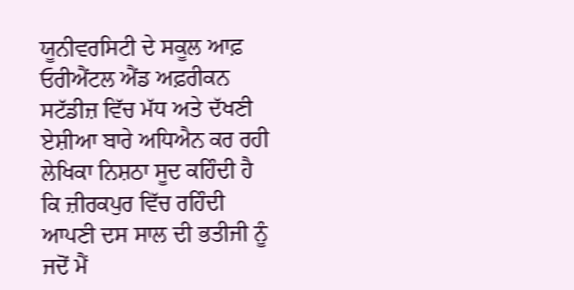ਯੂਨੀਵਰਸਿਟੀ ਦੇ ਸਕੂਲ ਆਫ਼ ਓਰੀਐਂਟਲ ਐਂਡ ਅਫ਼ਰੀਕਨ ਸਟੱਡੀਜ਼ ਵਿੱਚ ਮੱਧ ਅਤੇ ਦੱਖਣੀ ਏਸ਼ੀਆ ਬਾਰੇ ਅਧਿਐਨ ਕਰ ਰਹੀ ਲੇਖਿਕਾ ਨਿਸ਼ਠਾ ਸੂਦ ਕਹਿੰਦੀ ਹੈ ਕਿ ਜ਼ੀਰਕਪੁਰ ਵਿੱਚ ਰਹਿੰਦੀ ਆਪਣੀ ਦਸ ਸਾਲ ਦੀ ਭਤੀਜੀ ਨੂੰ ਜਦੋਂ ਮੈਂ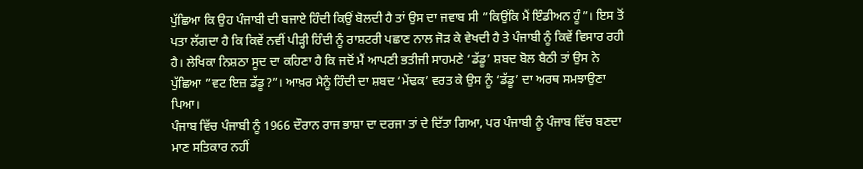ਪੁੱਛਿਆ ਕਿ ਉਹ ਪੰਜਾਬੀ ਦੀ ਬਜਾਏ ਹਿੰਦੀ ਕਿਉਂ ਬੋਲਦੀ ਹੈ ਤਾਂ ਉਸ ਦਾ ਜਵਾਬ ਸੀ ”ਕਿਉਂਕਿ ਮੈਂ ਇੰਡੀਅਨ ਹੂੰ”। ਇਸ ਤੋਂ ਪਤਾ ਲੱਗਦਾ ਹੈ ਕਿ ਕਿਵੇਂ ਨਵੀਂ ਪੀੜ੍ਹੀ ਹਿੰਦੀ ਨੂੰ ਰਾਸ਼ਟਰੀ ਪਛਾਣ ਨਾਲ ਜੋੜ ਕੇ ਵੇਖਦੀ ਹੈ ਤੇ ਪੰਜਾਬੀ ਨੂੰ ਕਿਵੇਂ ਵਿਸਾਰ ਰਹੀ ਹੈ। ਲੇਖਿਕਾ ਨਿਸ਼ਠਾ ਸੂਦ ਦਾ ਕਹਿਣਾ ਹੈ ਕਿ ਜਦੋਂ ਮੈਂ ਆਪਣੀ ਭਤੀਜੀ ਸਾਹਮਣੇ ‘ਡੱਡੂ’ ਸ਼ਬਦ ਬੋਲ ਬੈਠੀ ਤਾਂ ਉਸ ਨੇ ਪੁੱਛਿਆ ”ਵਟ ਇਜ਼ ਡੱਡੂ?”। ਆਖ਼ਰ ਮੈਨੂੰ ਹਿੰਦੀ ਦਾ ਸ਼ਬਦ ‘ਮੇਂਢਕ’ ਵਰਤ ਕੇ ਉਸ ਨੂੰ ‘ਡੱਡੂ’ ਦਾ ਅਰਥ ਸਮਝਾਉਣਾ ਪਿਆ।
ਪੰਜਾਬ ਵਿੱਚ ਪੰਜਾਬੀ ਨੂੰ 1966 ਦੌਰਾਨ ਰਾਜ ਭਾਸ਼ਾ ਦਾ ਦਰਜਾ ਤਾਂ ਦੇ ਦਿੱਤਾ ਗਿਆ, ਪਰ ਪੰਜਾਬੀ ਨੂੰ ਪੰਜਾਬ ਵਿੱਚ ਬਣਦਾ ਮਾਣ ਸਤਿਕਾਰ ਨਹੀਂ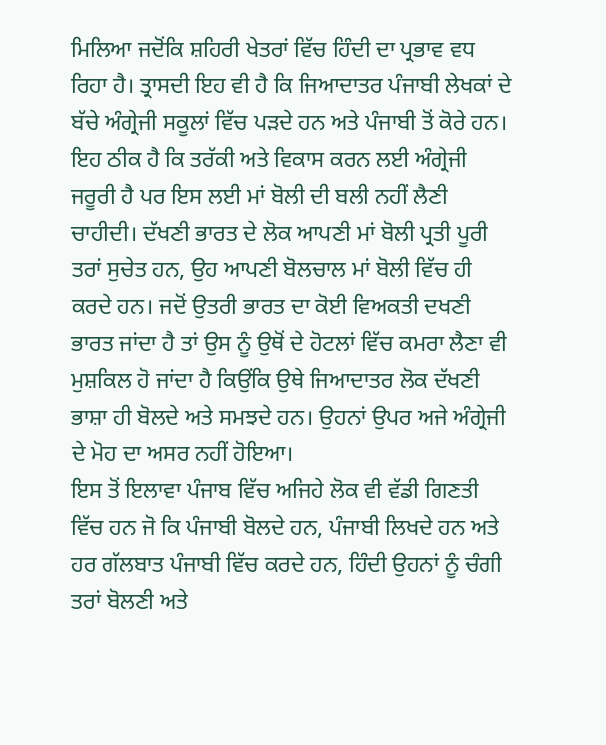ਮਿਲਿਆ ਜਦੋਂਕਿ ਸ਼ਹਿਰੀ ਖੇਤਰਾਂ ਵਿੱਚ ਹਿੰਦੀ ਦਾ ਪ੍ਰਭਾਵ ਵਧ ਰਿਹਾ ਹੈ। ਤ੍ਰਾਸਦੀ ਇਹ ਵੀ ਹੈ ਕਿ ਜਿਆਦਾਤਰ ਪੰਜਾਬੀ ਲੇਖਕਾਂ ਦੇ ਬੱਚੇ ਅੰਗ੍ਰੇਜੀ ਸਕੂਲਾਂ ਵਿੱਚ ਪੜਦੇ ਹਨ ਅਤੇ ਪੰਜਾਬੀ ਤੋਂ ਕੋਰੇ ਹਨ।
ਇਹ ਠੀਕ ਹੈ ਕਿ ਤਰੱਕੀ ਅਤੇ ਵਿਕਾਸ ਕਰਨ ਲਈ ਅੰਗ੍ਰੇਜੀ ਜਰੂਰੀ ਹੈ ਪਰ ਇਸ ਲਈ ਮਾਂ ਬੋਲੀ ਦੀ ਬਲੀ ਨਹੀਂ ਲੈਣੀ ਚਾਹੀਦੀ। ਦੱਖਣੀ ਭਾਰਤ ਦੇ ਲੋਕ ਆਪਣੀ ਮਾਂ ਬੋਲੀ ਪ੍ਰਤੀ ਪੂਰੀ ਤਰਾਂ ਸੁਚੇਤ ਹਨ, ਉਹ ਆਪਣੀ ਬੋਲਚਾਲ ਮਾਂ ਬੋਲੀ ਵਿੱਚ ਹੀ ਕਰਦੇ ਹਨ। ਜਦੋਂ ਉਤਰੀ ਭਾਰਤ ਦਾ ਕੋਈ ਵਿਅਕਤੀ ਦਖਣੀ ਭਾਰਤ ਜਾਂਦਾ ਹੈ ਤਾਂ ਉਸ ਨੂੰ ਉਥੋਂ ਦੇ ਹੋਟਲਾਂ ਵਿੱਚ ਕਮਰਾ ਲੈਣਾ ਵੀ ਮੁਸ਼ਕਿਲ ਹੋ ਜਾਂਦਾ ਹੈ ਕਿਉਂਕਿ ਉਥੇ ਜਿਆਦਾਤਰ ਲੋਕ ਦੱਖਣੀ ਭਾਸ਼ਾ ਹੀ ਬੋਲਦੇ ਅਤੇ ਸਮਝਦੇ ਹਨ। ਉਹਨਾਂ ਉਪਰ ਅਜੇ ਅੰਗ੍ਰੇਜੀ ਦੇ ਮੋਹ ਦਾ ਅਸਰ ਨਹੀਂ ਹੋਇਆ।
ਇਸ ਤੋਂ ਇਲਾਵਾ ਪੰਜਾਬ ਵਿੱਚ ਅਜਿਹੇ ਲੋਕ ਵੀ ਵੱਡੀ ਗਿਣਤੀ ਵਿੱਚ ਹਨ ਜੋ ਕਿ ਪੰਜਾਬੀ ਬੋਲਦੇ ਹਨ, ਪੰਜਾਬੀ ਲਿਖਦੇ ਹਨ ਅਤੇ ਹਰ ਗੱਲਬਾਤ ਪੰਜਾਬੀ ਵਿੱਚ ਕਰਦੇ ਹਨ, ਹਿੰਦੀ ਉਹਨਾਂ ਨੂੰ ਚੰਗੀ ਤਰਾਂ ਬੋਲਣੀ ਅਤੇ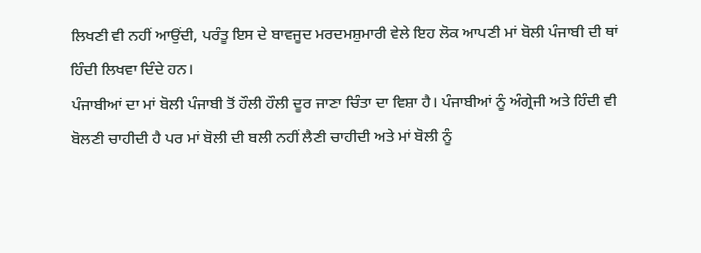ਲਿਖਣੀ ਵੀ ਨਹੀਂ ਆਉਂਦੀ, ਪਰੰਤੂ ਇਸ ਦੇ ਬਾਵਜੂਦ ਮਰਦਮਸ਼ੁਮਾਰੀ ਵੇਲੇ ਇਹ ਲੋਕ ਆਪਣੀ ਮਾਂ ਬੋਲੀ ਪੰਜਾਬੀ ਦੀ ਥਾਂ ਹਿੰਦੀ ਲਿਖਵਾ ਦਿੰਦੇ ਹਨ।
ਪੰਜਾਬੀਆਂ ਦਾ ਮਾਂ ਬੋਲੀ ਪੰਜਾਬੀ ਤੋਂ ਹੌਲੀ ਹੌਲੀ ਦੂਰ ਜਾਣਾ ਚਿੰਤਾ ਦਾ ਵਿਸ਼ਾ ਹੈ। ਪੰਜਾਬੀਆਂ ਨੂੰ ਅੰਗ੍ਰੇਜੀ ਅਤੇ ਹਿੰਦੀ ਵੀ ਬੋਲਣੀ ਚਾਹੀਦੀ ਹੈ ਪਰ ਮਾਂ ਬੋਲੀ ਦੀ ਬਲੀ ਨਹੀਂ ਲੈਣੀ ਚਾਹੀਦੀ ਅਤੇ ਮਾਂ ਬੋਲੀ ਨੂੰ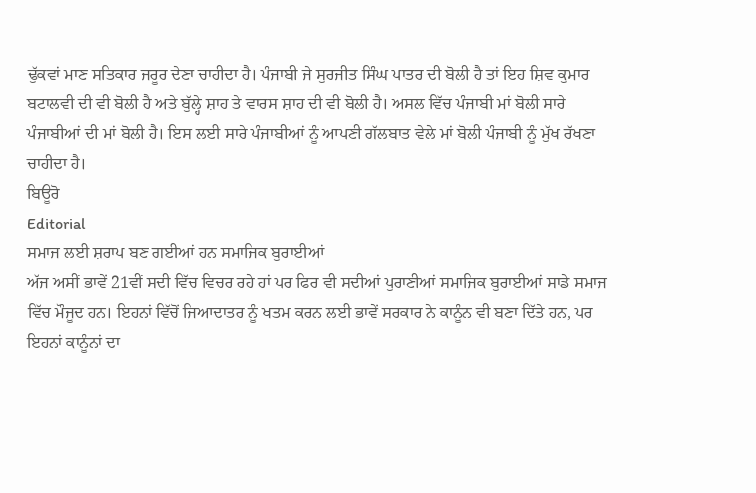ਢੁੱਕਵਾਂ ਮਾਣ ਸਤਿਕਾਰ ਜਰੂਰ ਦੇਣਾ ਚਾਹੀਦਾ ਹੈ। ਪੰਜਾਬੀ ਜੇ ਸੁਰਜੀਤ ਸਿੰਘ ਪਾਤਰ ਦੀ ਬੋਲੀ ਹੈ ਤਾਂ ਇਹ ਸ਼ਿਵ ਕੁਮਾਰ ਬਟਾਲਵੀ ਦੀ ਵੀ ਬੋਲੀ ਹੈ ਅਤੇ ਬੁੱਲ੍ਹੇ ਸ਼ਾਹ ਤੇ ਵਾਰਸ ਸ਼ਾਹ ਦੀ ਵੀ ਬੋਲੀ ਹੈ। ਅਸਲ ਵਿੱਚ ਪੰਜਾਬੀ ਮਾਂ ਬੋਲੀ ਸਾਰੇ ਪੰਜਾਬੀਆਂ ਦੀ ਮਾਂ ਬੋਲੀ ਹੈ। ਇਸ ਲਈ ਸਾਰੇ ਪੰਜਾਬੀਆਂ ਨੂੰ ਆਪਣੀ ਗੱਲਬਾਤ ਵੇਲੇ ਮਾਂ ਬੋਲੀ ਪੰਜਾਬੀ ਨੂੰ ਮੁੱਖ ਰੱਖਣਾ ਚਾਹੀਦਾ ਹੈ।
ਬਿਊਰੋ
Editorial
ਸਮਾਜ ਲਈ ਸ਼ਰਾਪ ਬਣ ਗਈਆਂ ਹਨ ਸਮਾਜਿਕ ਬੁਰਾਈਆਂ
ਅੱਜ ਅਸੀਂ ਭਾਵੇਂ 21ਵੀਂ ਸਦੀ ਵਿੱਚ ਵਿਚਰ ਰਹੇ ਹਾਂ ਪਰ ਫਿਰ ਵੀ ਸਦੀਆਂ ਪੁਰਾਣੀਆਂ ਸਮਾਜਿਕ ਬੁਰਾਈਆਂ ਸਾਡੇ ਸਮਾਜ ਵਿੱਚ ਮੌਜੂਦ ਹਨ। ਇਹਨਾਂ ਵਿੱਚੋਂ ਜਿਆਦਾਤਰ ਨੂੰ ਖਤਮ ਕਰਨ ਲਈ ਭਾਵੇਂ ਸਰਕਾਰ ਨੇ ਕਾਨੂੰਨ ਵੀ ਬਣਾ ਦਿੱਤੇ ਹਨ, ਪਰ ਇਹਨਾਂ ਕਾਨੂੰਨਾਂ ਦਾ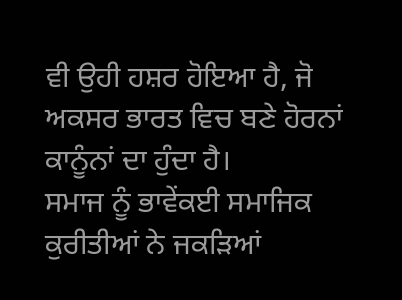ਵੀ ਉਹੀ ਹਸ਼ਰ ਹੋਇਆ ਹੈ, ਜੋ ਅਕਸਰ ਭਾਰਤ ਵਿਚ ਬਣੇ ਹੋਰਨਾਂ ਕਾਨੂੰਨਾਂ ਦਾ ਹੁੰਦਾ ਹੈ।
ਸਮਾਜ ਨੂੰ ਭਾਵੇਂਕਈ ਸਮਾਜਿਕ ਕੁਰੀਤੀਆਂ ਨੇ ਜਕੜਿਆਂ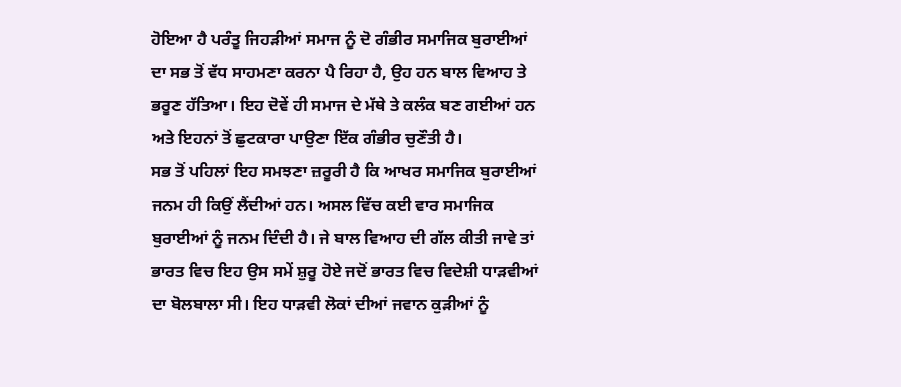ਹੋਇਆ ਹੈ ਪਰੰਤੂ ਜਿਹੜੀਆਂ ਸਮਾਜ ਨੂੰ ਦੋ ਗੰਭੀਰ ਸਮਾਜਿਕ ਬੁਰਾਈਆਂ ਦਾ ਸਭ ਤੋਂ ਵੱਧ ਸਾਹਮਣਾ ਕਰਨਾ ਪੈ ਰਿਹਾ ਹੈ, ਉਹ ਹਨ ਬਾਲ ਵਿਆਹ ਤੇ ਭਰੂਣ ਹੱਤਿਆ। ਇਹ ਦੋਵੇਂ ਹੀ ਸਮਾਜ ਦੇ ਮੱਥੇ ਤੇ ਕਲੰਕ ਬਣ ਗਈਆਂ ਹਨ ਅਤੇ ਇਹਨਾਂ ਤੋਂ ਛੁਟਕਾਰਾ ਪਾਉਣਾ ਇੱਕ ਗੰਭੀਰ ਚੁਣੌਤੀ ਹੈ।
ਸਭ ਤੋਂ ਪਹਿਲਾਂ ਇਹ ਸਮਝਣਾ ਜ਼ਰੂਰੀ ਹੈ ਕਿ ਆਖਰ ਸਮਾਜਿਕ ਬੁਰਾਈਆਂ ਜਨਮ ਹੀ ਕਿਉਂ ਲੈਂਦੀਆਂ ਹਨ। ਅਸਲ ਵਿੱਚ ਕਈ ਵਾਰ ਸਮਾਜਿਕ ਬੁਰਾਈਆਂ ਨੂੰ ਜਨਮ ਦਿੰਦੀ ਹੈ। ਜੇ ਬਾਲ ਵਿਆਹ ਦੀ ਗੱਲ ਕੀਤੀ ਜਾਵੇ ਤਾਂ ਭਾਰਤ ਵਿਚ ਇਹ ਉਸ ਸਮੇਂ ਸ਼ੁਰੂ ਹੋਏ ਜਦੋਂ ਭਾਰਤ ਵਿਚ ਵਿਦੇਸ਼ੀ ਧਾੜਵੀਆਂ ਦਾ ਬੋਲਬਾਲਾ ਸੀ। ਇਹ ਧਾੜਵੀ ਲੋਕਾਂ ਦੀਆਂ ਜਵਾਨ ਕੁੜੀਆਂ ਨੂੰ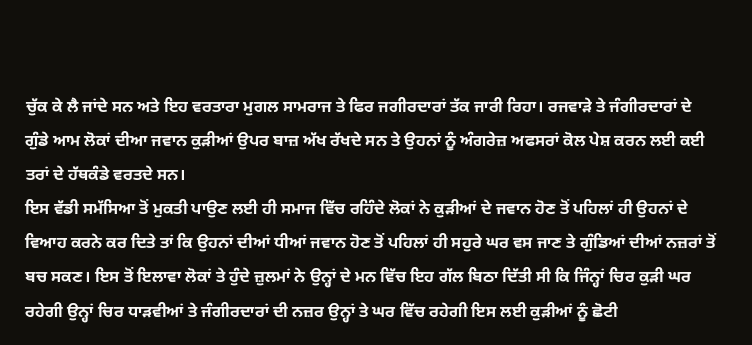ਚੁੱਕ ਕੇ ਲੈ ਜਾਂਦੇ ਸਨ ਅਤੇ ਇਹ ਵਰਤਾਰਾ ਮੁਗਲ ਸਾਮਰਾਜ ਤੇ ਫਿਰ ਜਗੀਰਦਾਰਾਂ ਤੱਕ ਜਾਰੀ ਰਿਹਾ। ਰਜਵਾੜੇ ਤੇ ਜੰਗੀਰਦਾਰਾਂ ਦੇ ਗੁੰਡੇ ਆਮ ਲੋਕਾਂ ਦੀਆ ਜਵਾਨ ਕੁੜੀਆਂ ਉਪਰ ਬਾਜ਼ ਅੱਖ ਰੱਖਦੇ ਸਨ ਤੇ ਉਹਨਾਂ ਨੂੰ ਅੰਗਰੇਜ਼ ਅਫਸਰਾਂ ਕੋਲ ਪੇਸ਼ ਕਰਨ ਲਈ ਕਈ ਤਰਾਂ ਦੇ ਹੱਥਕੰਡੇ ਵਰਤਦੇ ਸਨ।
ਇਸ ਵੱਡੀ ਸਮੱਸਿਆ ਤੋਂ ਮੁਕਤੀ ਪਾਉਣ ਲਈ ਹੀ ਸਮਾਜ ਵਿੱਚ ਰਹਿੰਦੇ ਲੋਕਾਂ ਨੇ ਕੁੜੀਆਂ ਦੇ ਜਵਾਨ ਹੋਣ ਤੋਂ ਪਹਿਲਾਂ ਹੀ ਉਹਨਾਂ ਦੇ ਵਿਆਹ ਕਰਨੇ ਕਰ ਦਿਤੇ ਤਾਂ ਕਿ ਉਹਨਾਂ ਦੀਆਂ ਧੀਆਂ ਜਵਾਨ ਹੋਣ ਤੋਂ ਪਹਿਲਾਂ ਹੀ ਸਹੁਰੇ ਘਰ ਵਸ ਜਾਣ ਤੇ ਗੁੰਡਿਆਂ ਦੀਆਂ ਨਜ਼ਰਾਂ ਤੋਂ ਬਚ ਸਕਣ। ਇਸ ਤੋਂ ਇਲਾਵਾ ਲੋਕਾਂ ਤੇ ਹੁੰਦੇ ਜ਼ੁਲਮਾਂ ਨੇ ਉਨ੍ਹਾਂ ਦੇ ਮਨ ਵਿੱਚ ਇਹ ਗੱਲ ਬਿਠਾ ਦਿੱਤੀ ਸੀ ਕਿ ਜਿੰਨ੍ਹਾਂ ਚਿਰ ਕੁੜੀ ਘਰ ਰਹੇਗੀ ਉਨ੍ਹਾਂ ਚਿਰ ਧਾੜਵੀਆਂ ਤੇ ਜੰਗੀਰਦਾਰਾਂ ਦੀ ਨਜ਼ਰ ਉਨ੍ਹਾਂ ਤੇ ਘਰ ਵਿੱਚ ਰਹੇਗੀ ਇਸ ਲਈ ਕੁੜੀਆਂ ਨੂੰ ਛੋਟੀ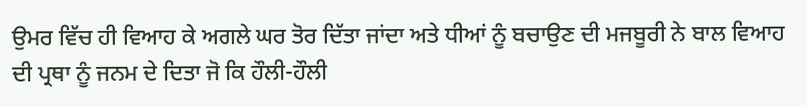ਉਮਰ ਵਿੱਚ ਹੀ ਵਿਆਹ ਕੇ ਅਗਲੇ ਘਰ ਤੋਰ ਦਿੱਤਾ ਜਾਂਦਾ ਅਤੇ ਧੀਆਂ ਨੂੰ ਬਚਾਉਣ ਦੀ ਮਜਬੂਰੀ ਨੇ ਬਾਲ ਵਿਆਹ ਦੀ ਪ੍ਰਥਾ ਨੂੰ ਜਨਮ ਦੇ ਦਿਤਾ ਜੋ ਕਿ ਹੌਲੀ-ਹੌਲੀ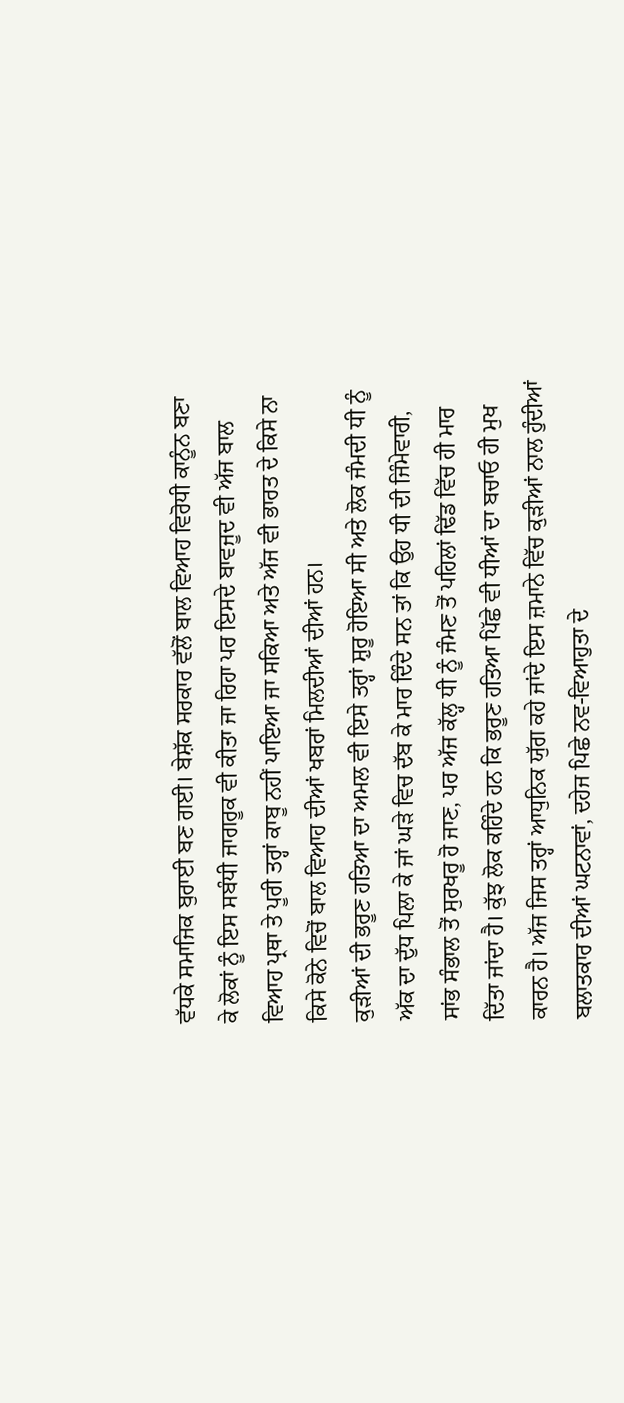ਵੱਧਕੇ ਸਮਾਜਿਕ ਬੁਰਾਈ ਬਣ ਗਈ। ਬੇਸ਼ੱਕ ਸਰਕਾਰ ਵੱਲੋਂ ਬਾਲ ਵਿਆਹ ਵਿਰੋਧੀ ਕਾਨੂੰਨ ਬਣਾ ਕੇ ਲੋਕਾਂ ਨੂੰ ਇਸ ਸਬੰਧੀ ਜਾਗਰੂਕ ਵੀ ਕੀਤਾ ਜਾ ਰਿਹਾ ਪਰ ਇਸਦੇ ਬਾਵਜੂਦ ਵੀ ਅੱਜ ਬਾਲ ਵਿਆਹ ਪ੍ਰਥਾ ਤੇ ਪੂਰੀ ਤਰ੍ਹਾਂ ਕਾਬੂ ਨਹੀਂ ਪਾਇਆ ਜਾ ਸਕਿਆ ਅਤੇ ਅੱਜ ਵੀ ਭਾਰਤ ਦੇ ਕਿਸੇ ਨਾ ਕਿਸੇ ਕੋਨੇ ਵਿਚੋਂ ਬਾਲ ਵਿਆਹ ਦੀਆਂ ਖਬਰਾਂ ਮਿਲਦੀਆਂ ਦੀਆਂ ਹਨ।
ਕੁੜੀਆਂ ਦੀ ਭਰੂਣ ਹਤਿਆ ਦਾ ਅਮਲ ਵੀ ਇਸੇ ਤਰ੍ਹਾਂ ਸ਼ੁਰੂ ਹੋਇਆ ਸੀ ਅਤੇ ਲੋਕ ਜੰਮਦੀ ਧੀ ਨੂੰ ਅੱਕ ਦਾ ਦੁੱਧ ਪਿਲਾ ਕੇ ਜਾਂ ਘੜੇ ਵਿਚ ਦੱਬ ਕੇ ਮਾਰ ਦਿੰਦੇ ਸਨ ਤਾਂ ਕਿ ਉਹ ਧੀ ਦੀ ਜਿੰਮੇਵਾਰੀ, ਸਾਂਭ ਸੰਭਾਲ ਤੋਂ ਸੁਰਖਰੂ ਹੋ ਜਾਣ, ਪਰ ਅੱਜ ਕੱਲ੍ਹ ਧੀ ਨੂੰ ਜੰਮਣ ਤੋਂ ਪਹਿਲਾਂ ਢਿੱਡ ਵਿੱਚ ਹੀ ਮਾਰ ਦਿੱਤਾ ਜਾਂਦਾ ਹੈ। ਕੁੱਝ ਲੋਕ ਕਹਿੰਦੇ ਹਨ ਕਿ ਭਰੂਣ ਹਤਿਆ ਪਿੱਛੇ ਵੀ ਧੀਆਂ ਦਾ ਬਚਾਓ ਹੀ ਮੁਖ ਕਾਰਨ ਹੈ। ਅੱਜ ਜਿਸ ਤਰ੍ਹਾਂ ਆਧੁਨਿਕ ਯੁੱਗ ਕਹੇ ਜਾਂਦੇ ਇਸ ਜ਼ਮਾਨੇ ਵਿੱਚ ਕੁੜੀਆਂ ਨਾਲ ਹੁੰਦੀਆਂ ਬਲਾਤਕਾਰ ਦੀਆਂ ਘਟਨਾਵਾਂ, ਦਹੇਜ ਪਿਛੇ ਨਵ-ਵਿਆਹੁਤਾ ਦੇ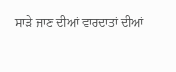ਸਾੜੇ ਜਾਣ ਦੀਆਂ ਵਾਰਦਾਤਾਂ ਦੀਆਂ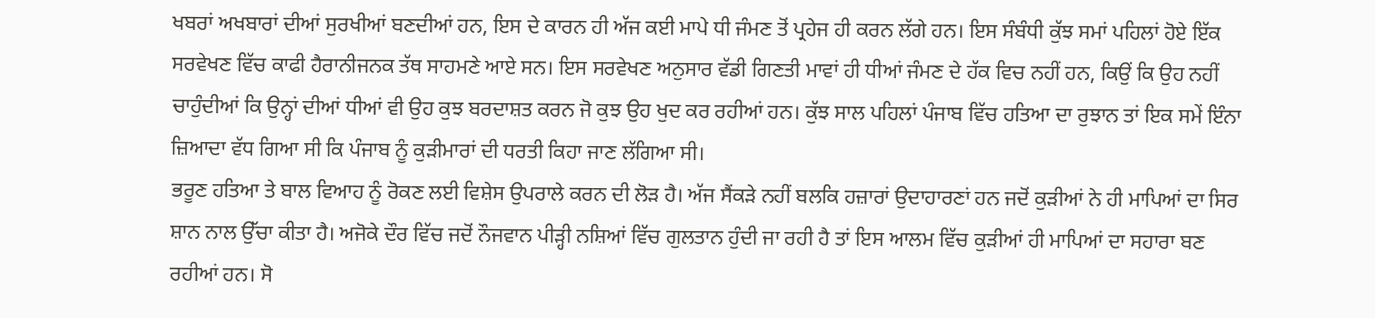ਖਬਰਾਂ ਅਖਬਾਰਾਂ ਦੀਆਂ ਸੁਰਖੀਆਂ ਬਣਦੀਆਂ ਹਨ, ਇਸ ਦੇ ਕਾਰਨ ਹੀ ਅੱਜ ਕਈ ਮਾਪੇ ਧੀ ਜੰਮਣ ਤੋਂ ਪ੍ਰਹੇਜ ਹੀ ਕਰਨ ਲੱਗੇ ਹਨ। ਇਸ ਸੰਬੰਧੀ ਕੁੱਝ ਸਮਾਂ ਪਹਿਲਾਂ ਹੋਏ ਇੱਕ ਸਰਵੇਖਣ ਵਿੱਚ ਕਾਫੀ ਹੈਰਾਨੀਜਨਕ ਤੱਥ ਸਾਹਮਣੇ ਆਏ ਸਨ। ਇਸ ਸਰਵੇਖਣ ਅਨੁਸਾਰ ਵੱਡੀ ਗਿਣਤੀ ਮਾਵਾਂ ਹੀ ਧੀਆਂ ਜੰਮਣ ਦੇ ਹੱਕ ਵਿਚ ਨਹੀਂ ਹਨ, ਕਿਉਂ ਕਿ ਉਹ ਨਹੀਂ ਚਾਹੁੰਦੀਆਂ ਕਿ ਉਨ੍ਹਾਂ ਦੀਆਂ ਧੀਆਂ ਵੀ ਉਹ ਕੁਝ ਬਰਦਾਸ਼ਤ ਕਰਨ ਜੋ ਕੁਝ ਉਹ ਖੁਦ ਕਰ ਰਹੀਆਂ ਹਨ। ਕੁੱਝ ਸਾਲ ਪਹਿਲਾਂ ਪੰਜਾਬ ਵਿੱਚ ਹਤਿਆ ਦਾ ਰੁਝਾਨ ਤਾਂ ਇਕ ਸਮੇਂ ਇੰਨਾ ਜ਼ਿਆਦਾ ਵੱਧ ਗਿਆ ਸੀ ਕਿ ਪੰਜਾਬ ਨੂੰ ਕੁੜੀਮਾਰਾਂ ਦੀ ਧਰਤੀ ਕਿਹਾ ਜਾਣ ਲੱਗਿਆ ਸੀ।
ਭਰੂਣ ਹਤਿਆ ਤੇ ਬਾਲ ਵਿਆਹ ਨੂੰ ਰੋਕਣ ਲਈ ਵਿਸ਼ੇਸ ਉਪਰਾਲੇ ਕਰਨ ਦੀ ਲੋੜ ਹੈ। ਅੱਜ ਸੈਂਕੜੇ ਨਹੀਂ ਬਲਕਿ ਹਜ਼ਾਰਾਂ ਉਦਾਹਾਰਣਾਂ ਹਨ ਜਦੋਂ ਕੁੜੀਆਂ ਨੇ ਹੀ ਮਾਪਿਆਂ ਦਾ ਸਿਰ ਸ਼ਾਨ ਨਾਲ ਉੱਚਾ ਕੀਤਾ ਹੈ। ਅਜੋਕੇ ਦੌਰ ਵਿੱਚ ਜਦੋਂ ਨੌਜਵਾਨ ਪੀੜ੍ਹੀ ਨਸ਼ਿਆਂ ਵਿੱਚ ਗੁਲਤਾਨ ਹੁੰਦੀ ਜਾ ਰਹੀ ਹੈ ਤਾਂ ਇਸ ਆਲਮ ਵਿੱਚ ਕੁੜੀਆਂ ਹੀ ਮਾਪਿਆਂ ਦਾ ਸਹਾਰਾ ਬਣ ਰਹੀਆਂ ਹਨ। ਸੋ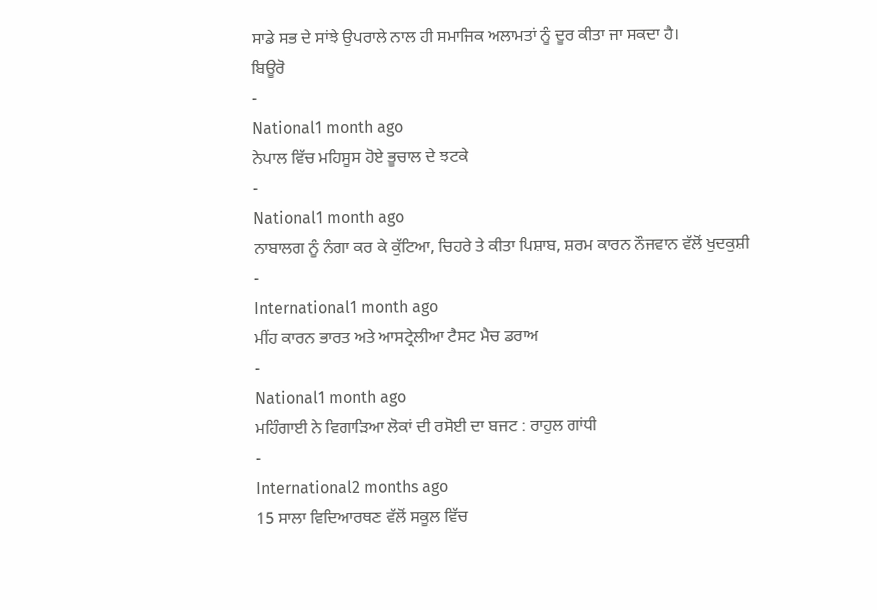ਸਾਡੇ ਸਭ ਦੇ ਸਾਂਝੇ ਉਪਰਾਲੇ ਨਾਲ ਹੀ ਸਮਾਜਿਕ ਅਲਾਮਤਾਂ ਨੂੰ ਦੂਰ ਕੀਤਾ ਜਾ ਸਕਦਾ ਹੈ।
ਬਿਊਰੋ
-
National1 month ago
ਨੇਪਾਲ ਵਿੱਚ ਮਹਿਸੂਸ ਹੋਏ ਭੂਚਾਲ ਦੇ ਝਟਕੇ
-
National1 month ago
ਨਾਬਾਲਗ ਨੂੰ ਨੰਗਾ ਕਰ ਕੇ ਕੁੱਟਿਆ, ਚਿਹਰੇ ਤੇ ਕੀਤਾ ਪਿਸ਼ਾਬ, ਸ਼ਰਮ ਕਾਰਨ ਨੌਜਵਾਨ ਵੱਲੋਂ ਖੁਦਕੁਸ਼ੀ
-
International1 month ago
ਮੀਂਹ ਕਾਰਨ ਭਾਰਤ ਅਤੇ ਆਸਟ੍ਰੇਲੀਆ ਟੈਸਟ ਮੈਚ ਡਰਾਅ
-
National1 month ago
ਮਹਿੰਗਾਈ ਨੇ ਵਿਗਾੜਿਆ ਲੋਕਾਂ ਦੀ ਰਸੋਈ ਦਾ ਬਜਟ : ਰਾਹੁਲ ਗਾਂਧੀ
-
International2 months ago
15 ਸਾਲਾ ਵਿਦਿਆਰਥਣ ਵੱਲੋਂ ਸਕੂਲ ਵਿੱਚ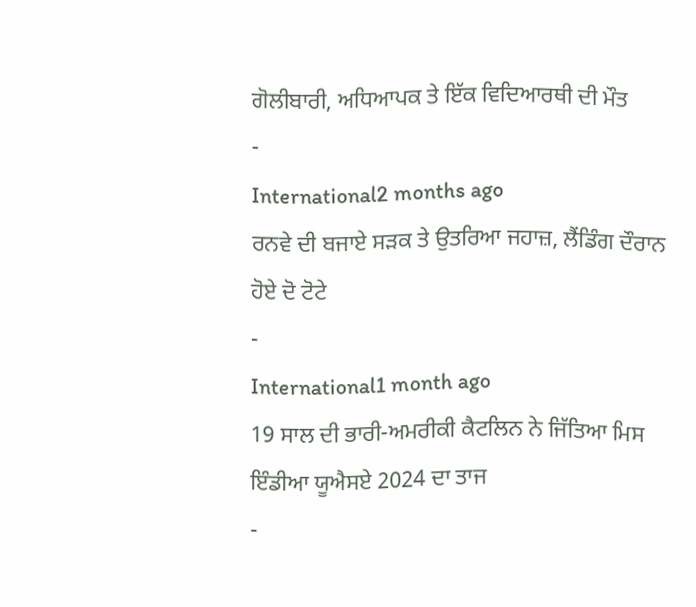ਗੋਲੀਬਾਰੀ, ਅਧਿਆਪਕ ਤੇ ਇੱਕ ਵਿਦਿਆਰਥੀ ਦੀ ਮੌਤ
-
International2 months ago
ਰਨਵੇ ਦੀ ਬਜਾਏ ਸੜਕ ਤੇ ਉਤਰਿਆ ਜਹਾਜ਼, ਲੈਂਡਿੰਗ ਦੌਰਾਨ ਹੋਏ ਦੋ ਟੋਟੇ
-
International1 month ago
19 ਸਾਲ ਦੀ ਭਾਰੀ-ਅਮਰੀਕੀ ਕੈਟਲਿਨ ਨੇ ਜਿੱਤਿਆ ਮਿਸ ਇੰਡੀਆ ਯੂਐਸਏ 2024 ਦਾ ਤਾਜ
-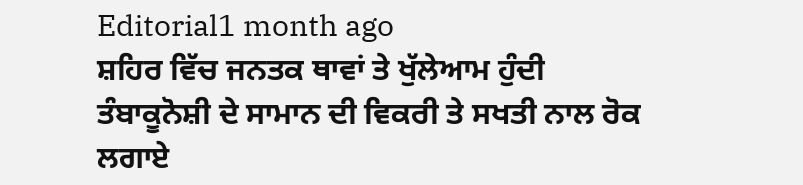Editorial1 month ago
ਸ਼ਹਿਰ ਵਿੱਚ ਜਨਤਕ ਥਾਵਾਂ ਤੇ ਖੁੱਲੇਆਮ ਹੁੰਦੀ ਤੰਬਾਕੂਨੋਸ਼ੀ ਦੇ ਸਾਮਾਨ ਦੀ ਵਿਕਰੀ ਤੇ ਸਖਤੀ ਨਾਲ ਰੋਕ ਲਗਾਏ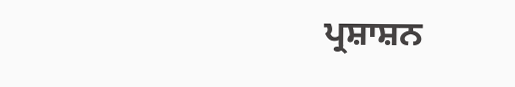ਪ੍ਰਸ਼ਾਸ਼ਨ